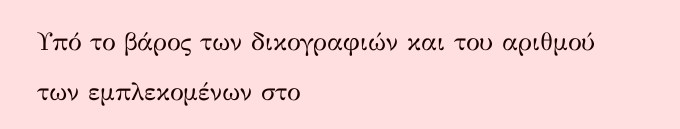Υπό το βάρος των δικογραφιών και του αριθμού των εμπλεκομένων στο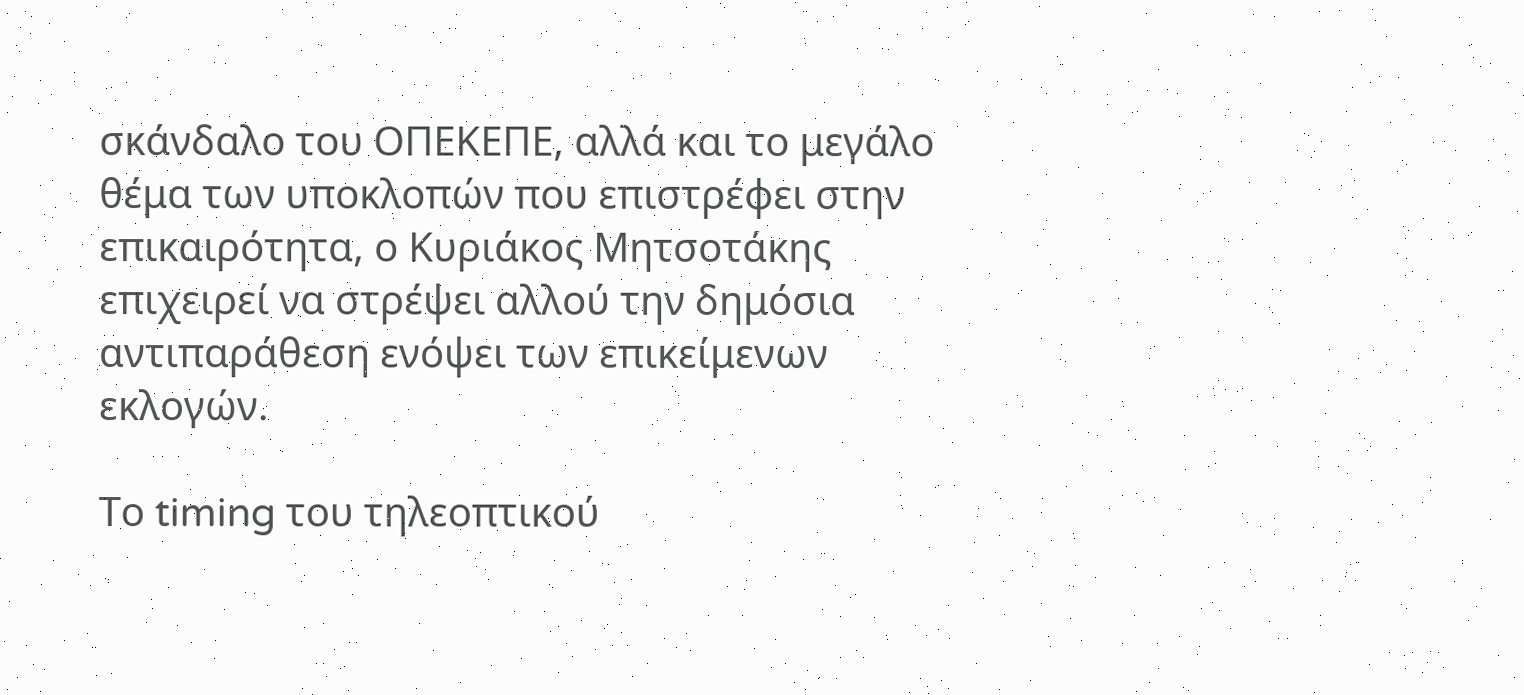σκάνδαλο του ΟΠΕΚΕΠΕ, αλλά και το μεγάλο θέμα των υποκλοπών που επιστρέφει στην επικαιρότητα, ο Κυριάκος Μητσοτάκης επιχειρεί να στρέψει αλλού την δημόσια αντιπαράθεση ενόψει των επικείμενων εκλογών.

Το timing του τηλεοπτικού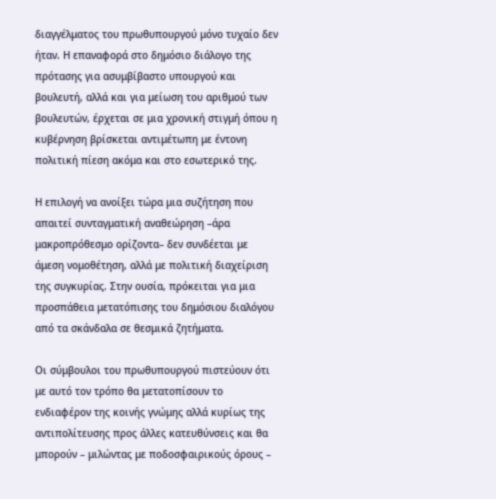διαγγέλματος του πρωθυπουργού μόνο τυχαίο δεν ήταν. Η επαναφορά στο δημόσιο διάλογο της πρότασης για ασυμβίβαστο υπουργού και βουλευτή, αλλά και για μείωση του αριθμού των βουλευτών, έρχεται σε μια χρονική στιγμή όπου η κυβέρνηση βρίσκεται αντιμέτωπη με έντονη πολιτική πίεση ακόμα και στο εσωτερικό της.

Η επιλογή να ανοίξει τώρα μια συζήτηση που απαιτεί συνταγματική αναθεώρηση –άρα μακροπρόθεσμο ορίζοντα– δεν συνδέεται με άμεση νομοθέτηση, αλλά με πολιτική διαχείριση της συγκυρίας. Στην ουσία, πρόκειται για μια προσπάθεια μετατόπισης του δημόσιου διαλόγου από τα σκάνδαλα σε θεσμικά ζητήματα.

Oι σύμβουλοι του πρωθυπουργού πιστεύουν ότι με αυτό τον τρόπο θα μετατοπίσουν το ενδιαφέρον της κοινής γνώμης αλλά κυρίως της αντιπολίτευσης προς άλλες κατευθύνσεις και θα μπορούν – μιλώντας με ποδοσφαιρικούς όρους –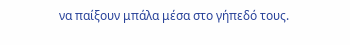να παίξουν μπάλα μέσα στο γήπεδό τους.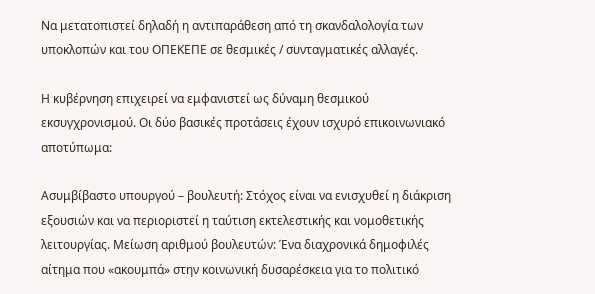Να μετατοπιστεί δηλαδή η αντιπαράθεση από τη σκανδαλολογία των υποκλοπών και του ΟΠΕΚΕΠΕ σε θεσμικές / συνταγματικές αλλαγές.

Η κυβέρνηση επιχειρεί να εμφανιστεί ως δύναμη θεσμικού εκσυγχρονισμού. Οι δύο βασικές προτάσεις έχουν ισχυρό επικοινωνιακό αποτύπωμα:

Ασυμβίβαστο υπουργού – βουλευτή: Στόχος είναι να ενισχυθεί η διάκριση εξουσιών και να περιοριστεί η ταύτιση εκτελεστικής και νομοθετικής λειτουργίας. Μείωση αριθμού βουλευτών: Ένα διαχρονικά δημοφιλές αίτημα που «ακουμπά» στην κοινωνική δυσαρέσκεια για το πολιτικό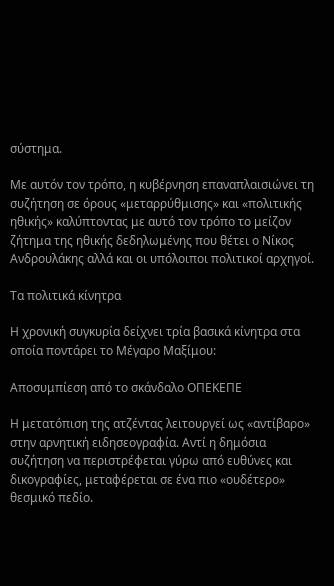σύστημα.

Με αυτόν τον τρόπο, η κυβέρνηση επαναπλαισιώνει τη συζήτηση σε όρους «μεταρρύθμισης» και «πολιτικής ηθικής» καλύπτοντας με αυτό τον τρόπο το μείζον ζήτημα της ηθικής δεδηλωμένης που θέτει ο Νίκος Ανδρουλάκης αλλά και οι υπόλοιποι πολιτικοί αρχηγοί.

Τα πολιτικά κίνητρα

Η χρονική συγκυρία δείχνει τρία βασικά κίνητρα στα οποία ποντάρει το Μέγαρο Μαξίμου:

Αποσυμπίεση από το σκάνδαλο ΟΠΕΚΕΠΕ

Η μετατόπιση της ατζέντας λειτουργεί ως «αντίβαρο» στην αρνητική ειδησεογραφία. Αντί η δημόσια συζήτηση να περιστρέφεται γύρω από ευθύνες και δικογραφίες, μεταφέρεται σε ένα πιο «ουδέτερο» θεσμικό πεδίο.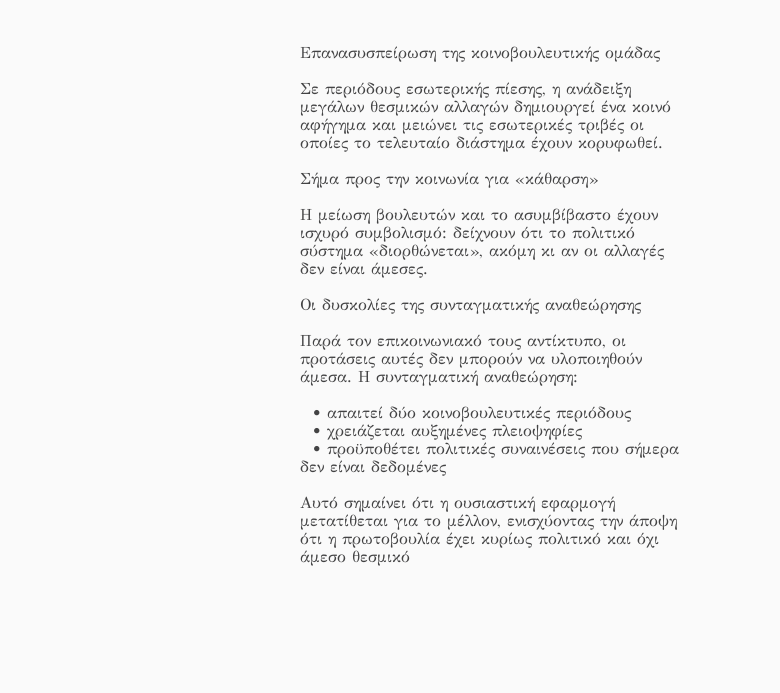Επανασυσπείρωση της κοινοβουλευτικής ομάδας

Σε περιόδους εσωτερικής πίεσης, η ανάδειξη μεγάλων θεσμικών αλλαγών δημιουργεί ένα κοινό αφήγημα και μειώνει τις εσωτερικές τριβές οι οποίες το τελευταίο διάστημα έχουν κορυφωθεί.

Σήμα προς την κοινωνία για «κάθαρση»

Η μείωση βουλευτών και το ασυμβίβαστο έχουν ισχυρό συμβολισμό: δείχνουν ότι το πολιτικό σύστημα «διορθώνεται», ακόμη κι αν οι αλλαγές δεν είναι άμεσες.

Οι δυσκολίες της συνταγματικής αναθεώρησης

Παρά τον επικοινωνιακό τους αντίκτυπο, οι προτάσεις αυτές δεν μπορούν να υλοποιηθούν άμεσα. Η συνταγματική αναθεώρηση:

  • απαιτεί δύο κοινοβουλευτικές περιόδους
  • χρειάζεται αυξημένες πλειοψηφίες
  • προϋποθέτει πολιτικές συναινέσεις που σήμερα δεν είναι δεδομένες

Αυτό σημαίνει ότι η ουσιαστική εφαρμογή μετατίθεται για το μέλλον, ενισχύοντας την άποψη ότι η πρωτοβουλία έχει κυρίως πολιτικό και όχι άμεσο θεσμικό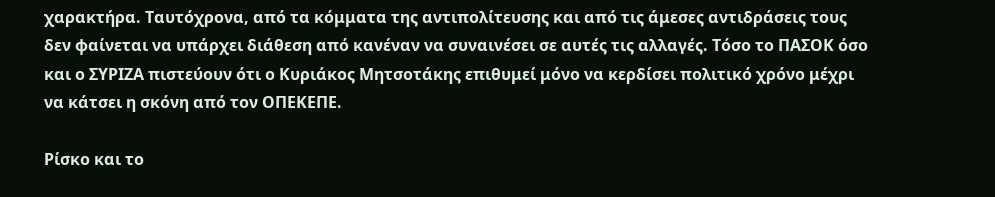χαρακτήρα. Ταυτόχρονα, από τα κόμματα της αντιπολίτευσης και από τις άμεσες αντιδράσεις τους δεν φαίνεται να υπάρχει διάθεση από κανέναν να συναινέσει σε αυτές τις αλλαγές. Τόσο το ΠΑΣΟΚ όσο και ο ΣΥΡΙΖΑ πιστεύουν ότι ο Κυριάκος Μητσοτάκης επιθυμεί μόνο να κερδίσει πολιτικό χρόνο μέχρι να κάτσει η σκόνη από τον ΟΠΕΚΕΠΕ.

Ρίσκο και το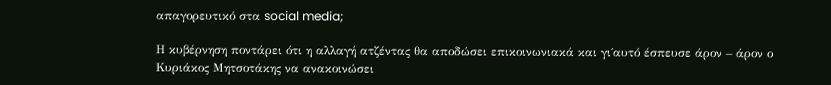απαγορευτικό στα social media;

Η κυβέρνηση ποντάρει ότι η αλλαγή ατζέντας θα αποδώσει επικοινωνιακά και γι΄αυτό έσπευσε άρον – άρον ο Κυριάκος Μητσοτάκης να ανακοινώσει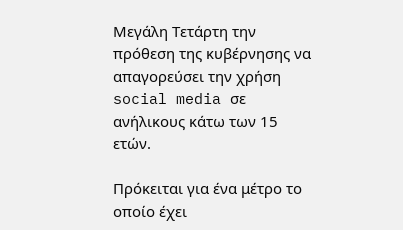Μεγάλη Τετάρτη την πρόθεση της κυβέρνησης να απαγορεύσει την χρήση social media σε ανήλικους κάτω των 15 ετών.

Πρόκειται για ένα μέτρο το οποίο έχει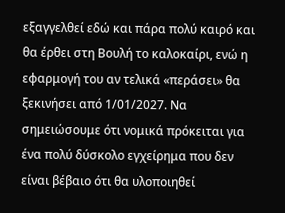εξαγγελθεί εδώ και πάρα πολύ καιρό και θα έρθει στη Βουλή το καλοκαίρι, ενώ η εφαρμογή του αν τελικά «περάσει» θα ξεκινήσει από 1/01/2027. Να σημειώσουμε ότι νομικά πρόκειται για ένα πολύ δύσκολο εγχείρημα που δεν είναι βέβαιο ότι θα υλοποιηθεί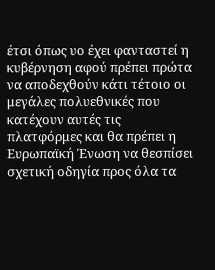έτσι όπως υο έχει φανταστεί η κυβέρνηση αφού πρέπει πρώτα να αποδεχθούν κάτι τέτοιο οι μεγάλες πολυεθνικές που κατέχουν αυτές τις πλατφόρμες και θα πρέπει η Ευρωπαϊκή Ένωση να θεσπίσει σχετική οδηγία προς όλα τα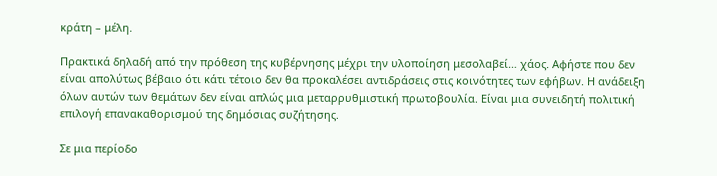κράτη – μέλη.

Πρακτικά δηλαδή από την πρόθεση της κυβέρνησης μέχρι την υλοποίηση μεσολαβεί… χάος. Αφήστε που δεν είναι απολύτως βέβαιο ότι κάτι τέτοιο δεν θα προκαλέσει αντιδράσεις στις κοινότητες των εφήβων. Η ανάδειξη όλων αυτών των θεμάτων δεν είναι απλώς μια μεταρρυθμιστική πρωτοβουλία. Είναι μια συνειδητή πολιτική επιλογή επανακαθορισμού της δημόσιας συζήτησης.

Σε μια περίοδο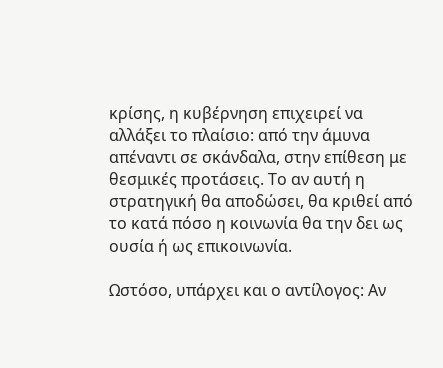κρίσης, η κυβέρνηση επιχειρεί να αλλάξει το πλαίσιο: από την άμυνα απέναντι σε σκάνδαλα, στην επίθεση με θεσμικές προτάσεις. Το αν αυτή η στρατηγική θα αποδώσει, θα κριθεί από το κατά πόσο η κοινωνία θα την δει ως ουσία ή ως επικοινωνία.

Ωστόσο, υπάρχει και ο αντίλογος: Αν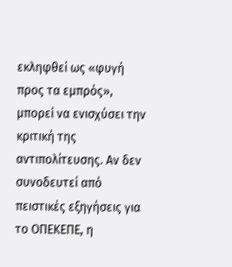εκληφθεί ως «φυγή προς τα εμπρός», μπορεί να ενισχύσει την κριτική της αντιπολίτευσης. Αν δεν συνοδευτεί από πειστικές εξηγήσεις για το ΟΠΕΚΕΠΕ, η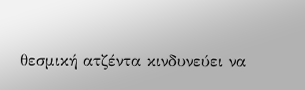θεσμική ατζέντα κινδυνεύει να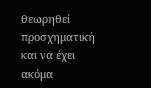θεωρηθεί προσχηματική και να έχει ακόμα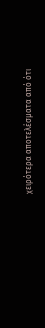χειρότερα αποτελέσματα από ότι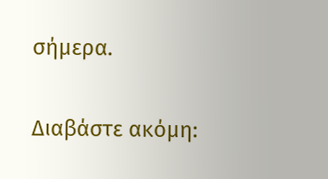σήμερα.

Διαβάστε ακόμη: